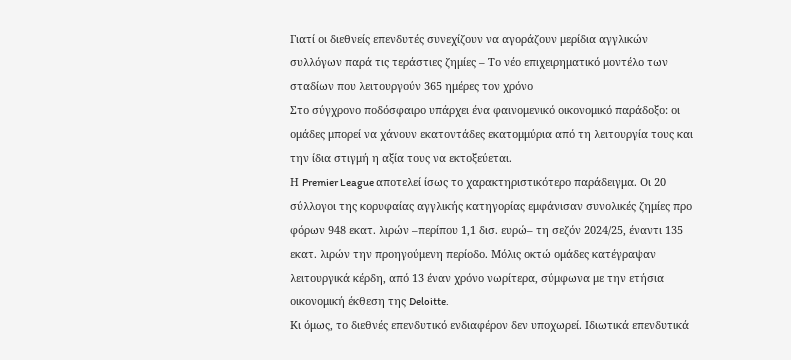Γιατί οι διεθνείς επενδυτές συνεχίζουν να αγοράζουν μερίδια αγγλικών συλλόγων παρά τις τεράστιες ζημίες – Το νέο επιχειρηματικό μοντέλο των σταδίων που λειτουργούν 365 ημέρες τον χρόνο
Στο σύγχρονο ποδόσφαιρο υπάρχει ένα φαινομενικό οικονομικό παράδοξο: οι ομάδες μπορεί να χάνουν εκατοντάδες εκατομμύρια από τη λειτουργία τους και την ίδια στιγμή η αξία τους να εκτοξεύεται.
Η Premier League αποτελεί ίσως το χαρακτηριστικότερο παράδειγμα. Οι 20 σύλλογοι της κορυφαίας αγγλικής κατηγορίας εμφάνισαν συνολικές ζημίες προ φόρων 948 εκατ. λιρών –περίπου 1,1 δισ. ευρώ– τη σεζόν 2024/25, έναντι 135 εκατ. λιρών την προηγούμενη περίοδο. Μόλις οκτώ ομάδες κατέγραψαν λειτουργικά κέρδη, από 13 έναν χρόνο νωρίτερα, σύμφωνα με την ετήσια οικονομική έκθεση της Deloitte.
Κι όμως, το διεθνές επενδυτικό ενδιαφέρον δεν υποχωρεί. Ιδιωτικά επενδυτικά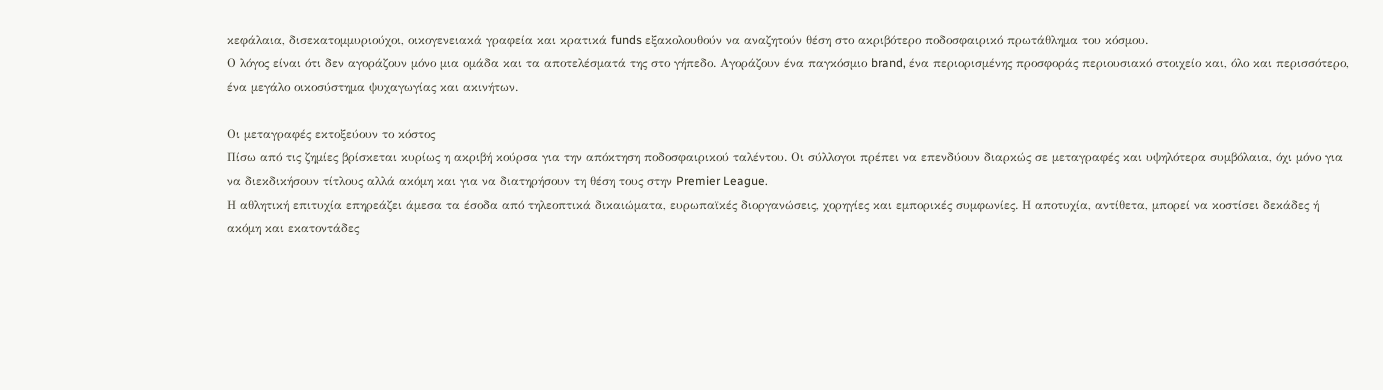κεφάλαια, δισεκατομμυριούχοι, οικογενειακά γραφεία και κρατικά funds εξακολουθούν να αναζητούν θέση στο ακριβότερο ποδοσφαιρικό πρωτάθλημα του κόσμου.
Ο λόγος είναι ότι δεν αγοράζουν μόνο μια ομάδα και τα αποτελέσματά της στο γήπεδο. Αγοράζουν ένα παγκόσμιο brand, ένα περιορισμένης προσφοράς περιουσιακό στοιχείο και, όλο και περισσότερο, ένα μεγάλο οικοσύστημα ψυχαγωγίας και ακινήτων.

Οι μεταγραφές εκτοξεύουν το κόστος
Πίσω από τις ζημίες βρίσκεται κυρίως η ακριβή κούρσα για την απόκτηση ποδοσφαιρικού ταλέντου. Οι σύλλογοι πρέπει να επενδύουν διαρκώς σε μεταγραφές και υψηλότερα συμβόλαια, όχι μόνο για να διεκδικήσουν τίτλους αλλά ακόμη και για να διατηρήσουν τη θέση τους στην Premier League.
Η αθλητική επιτυχία επηρεάζει άμεσα τα έσοδα από τηλεοπτικά δικαιώματα, ευρωπαϊκές διοργανώσεις, χορηγίες και εμπορικές συμφωνίες. Η αποτυχία, αντίθετα, μπορεί να κοστίσει δεκάδες ή ακόμη και εκατοντάδες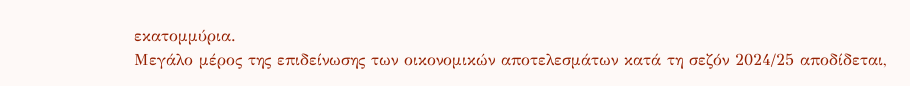εκατομμύρια.
Μεγάλο μέρος της επιδείνωσης των οικονομικών αποτελεσμάτων κατά τη σεζόν 2024/25 αποδίδεται,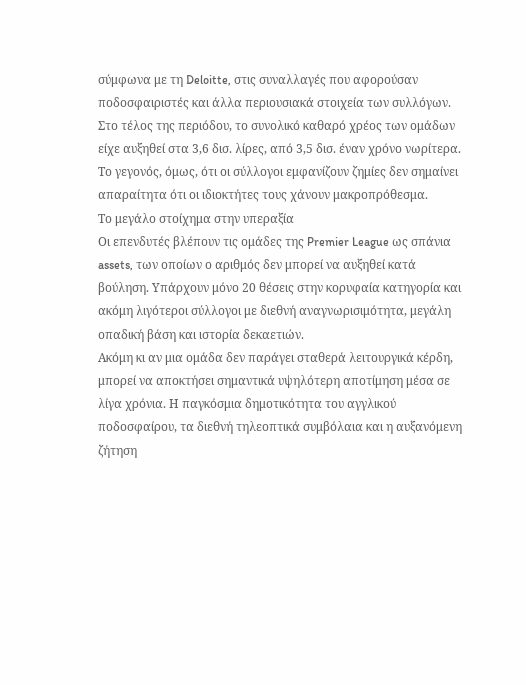σύμφωνα με τη Deloitte, στις συναλλαγές που αφορούσαν ποδοσφαιριστές και άλλα περιουσιακά στοιχεία των συλλόγων. Στο τέλος της περιόδου, το συνολικό καθαρό χρέος των ομάδων είχε αυξηθεί στα 3,6 δισ. λίρες, από 3,5 δισ. έναν χρόνο νωρίτερα.
Το γεγονός, όμως, ότι οι σύλλογοι εμφανίζουν ζημίες δεν σημαίνει απαραίτητα ότι οι ιδιοκτήτες τους χάνουν μακροπρόθεσμα.
Το μεγάλο στοίχημα στην υπεραξία
Οι επενδυτές βλέπουν τις ομάδες της Premier League ως σπάνια assets, των οποίων ο αριθμός δεν μπορεί να αυξηθεί κατά βούληση. Υπάρχουν μόνο 20 θέσεις στην κορυφαία κατηγορία και ακόμη λιγότεροι σύλλογοι με διεθνή αναγνωρισιμότητα, μεγάλη οπαδική βάση και ιστορία δεκαετιών.
Ακόμη κι αν μια ομάδα δεν παράγει σταθερά λειτουργικά κέρδη, μπορεί να αποκτήσει σημαντικά υψηλότερη αποτίμηση μέσα σε λίγα χρόνια. Η παγκόσμια δημοτικότητα του αγγλικού ποδοσφαίρου, τα διεθνή τηλεοπτικά συμβόλαια και η αυξανόμενη ζήτηση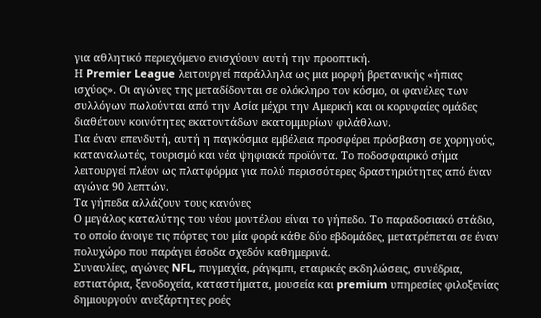για αθλητικό περιεχόμενο ενισχύουν αυτή την προοπτική.
Η Premier League λειτουργεί παράλληλα ως μια μορφή βρετανικής «ήπιας ισχύος». Οι αγώνες της μεταδίδονται σε ολόκληρο τον κόσμο, οι φανέλες των συλλόγων πωλούνται από την Ασία μέχρι την Αμερική και οι κορυφαίες ομάδες διαθέτουν κοινότητες εκατοντάδων εκατομμυρίων φιλάθλων.
Για έναν επενδυτή, αυτή η παγκόσμια εμβέλεια προσφέρει πρόσβαση σε χορηγούς, καταναλωτές, τουρισμό και νέα ψηφιακά προϊόντα. Το ποδοσφαιρικό σήμα λειτουργεί πλέον ως πλατφόρμα για πολύ περισσότερες δραστηριότητες από έναν αγώνα 90 λεπτών.
Τα γήπεδα αλλάζουν τους κανόνες
Ο μεγάλος καταλύτης του νέου μοντέλου είναι το γήπεδο. Το παραδοσιακό στάδιο, το οποίο άνοιγε τις πόρτες του μία φορά κάθε δύο εβδομάδες, μετατρέπεται σε έναν πολυχώρο που παράγει έσοδα σχεδόν καθημερινά.
Συναυλίες, αγώνες NFL, πυγμαχία, ράγκμπι, εταιρικές εκδηλώσεις, συνέδρια, εστιατόρια, ξενοδοχεία, καταστήματα, μουσεία και premium υπηρεσίες φιλοξενίας δημιουργούν ανεξάρτητες ροές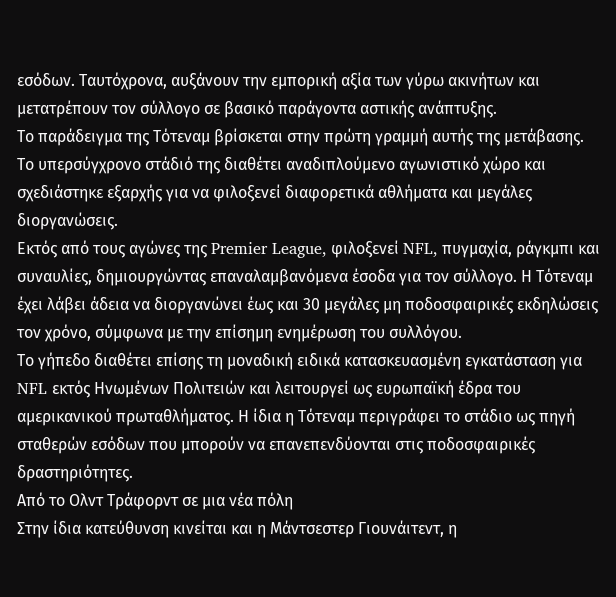εσόδων. Ταυτόχρονα, αυξάνουν την εμπορική αξία των γύρω ακινήτων και μετατρέπουν τον σύλλογο σε βασικό παράγοντα αστικής ανάπτυξης.
Το παράδειγμα της Τότεναμ βρίσκεται στην πρώτη γραμμή αυτής της μετάβασης. Το υπερσύγχρονο στάδιό της διαθέτει αναδιπλούμενο αγωνιστικό χώρο και σχεδιάστηκε εξαρχής για να φιλοξενεί διαφορετικά αθλήματα και μεγάλες διοργανώσεις.
Εκτός από τους αγώνες της Premier League, φιλοξενεί NFL, πυγμαχία, ράγκμπι και συναυλίες, δημιουργώντας επαναλαμβανόμενα έσοδα για τον σύλλογο. Η Τότεναμ έχει λάβει άδεια να διοργανώνει έως και 30 μεγάλες μη ποδοσφαιρικές εκδηλώσεις τον χρόνο, σύμφωνα με την επίσημη ενημέρωση του συλλόγου.
Το γήπεδο διαθέτει επίσης τη μοναδική ειδικά κατασκευασμένη εγκατάσταση για NFL εκτός Ηνωμένων Πολιτειών και λειτουργεί ως ευρωπαϊκή έδρα του αμερικανικού πρωταθλήματος. Η ίδια η Τότεναμ περιγράφει το στάδιο ως πηγή σταθερών εσόδων που μπορούν να επανεπενδύονται στις ποδοσφαιρικές δραστηριότητες.
Από το Ολντ Τράφορντ σε μια νέα πόλη
Στην ίδια κατεύθυνση κινείται και η Μάντσεστερ Γιουνάιτεντ, η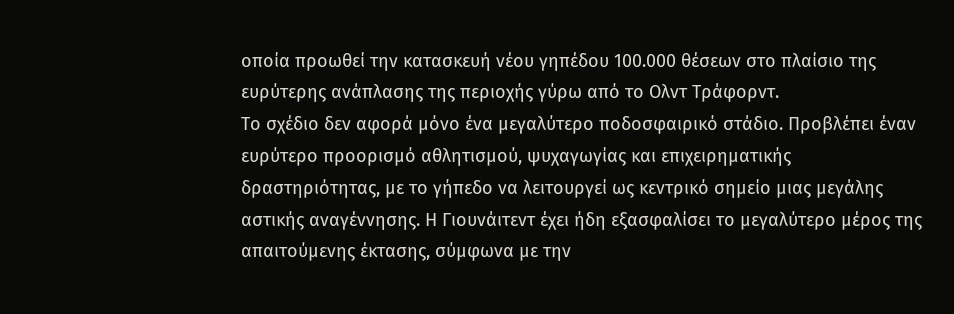οποία προωθεί την κατασκευή νέου γηπέδου 100.000 θέσεων στο πλαίσιο της ευρύτερης ανάπλασης της περιοχής γύρω από το Ολντ Τράφορντ.
Το σχέδιο δεν αφορά μόνο ένα μεγαλύτερο ποδοσφαιρικό στάδιο. Προβλέπει έναν ευρύτερο προορισμό αθλητισμού, ψυχαγωγίας και επιχειρηματικής δραστηριότητας, με το γήπεδο να λειτουργεί ως κεντρικό σημείο μιας μεγάλης αστικής αναγέννησης. Η Γιουνάιτεντ έχει ήδη εξασφαλίσει το μεγαλύτερο μέρος της απαιτούμενης έκτασης, σύμφωνα με την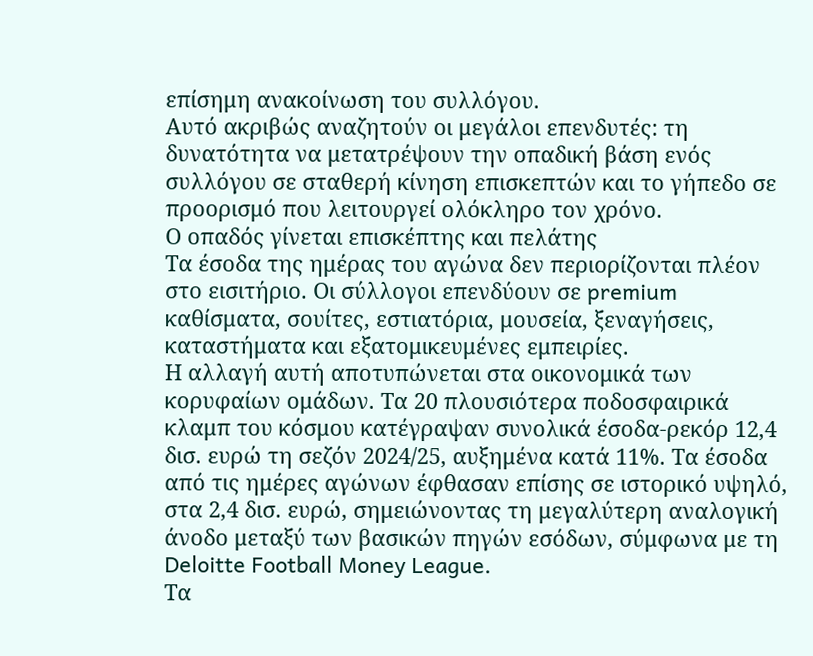επίσημη ανακοίνωση του συλλόγου.
Αυτό ακριβώς αναζητούν οι μεγάλοι επενδυτές: τη δυνατότητα να μετατρέψουν την οπαδική βάση ενός συλλόγου σε σταθερή κίνηση επισκεπτών και το γήπεδο σε προορισμό που λειτουργεί ολόκληρο τον χρόνο.
Ο οπαδός γίνεται επισκέπτης και πελάτης
Τα έσοδα της ημέρας του αγώνα δεν περιορίζονται πλέον στο εισιτήριο. Οι σύλλογοι επενδύουν σε premium καθίσματα, σουίτες, εστιατόρια, μουσεία, ξεναγήσεις, καταστήματα και εξατομικευμένες εμπειρίες.
Η αλλαγή αυτή αποτυπώνεται στα οικονομικά των κορυφαίων ομάδων. Τα 20 πλουσιότερα ποδοσφαιρικά κλαμπ του κόσμου κατέγραψαν συνολικά έσοδα-ρεκόρ 12,4 δισ. ευρώ τη σεζόν 2024/25, αυξημένα κατά 11%. Τα έσοδα από τις ημέρες αγώνων έφθασαν επίσης σε ιστορικό υψηλό, στα 2,4 δισ. ευρώ, σημειώνοντας τη μεγαλύτερη αναλογική άνοδο μεταξύ των βασικών πηγών εσόδων, σύμφωνα με τη Deloitte Football Money League.
Τα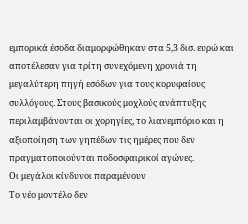εμπορικά έσοδα διαμορφώθηκαν στα 5,3 δισ. ευρώ και αποτέλεσαν για τρίτη συνεχόμενη χρονιά τη μεγαλύτερη πηγή εσόδων για τους κορυφαίους συλλόγους. Στους βασικούς μοχλούς ανάπτυξης περιλαμβάνονται οι χορηγίες, το λιανεμπόριο και η αξιοποίηση των γηπέδων τις ημέρες που δεν πραγματοποιούνται ποδοσφαιρικοί αγώνες.
Οι μεγάλοι κίνδυνοι παραμένουν
Το νέο μοντέλο δεν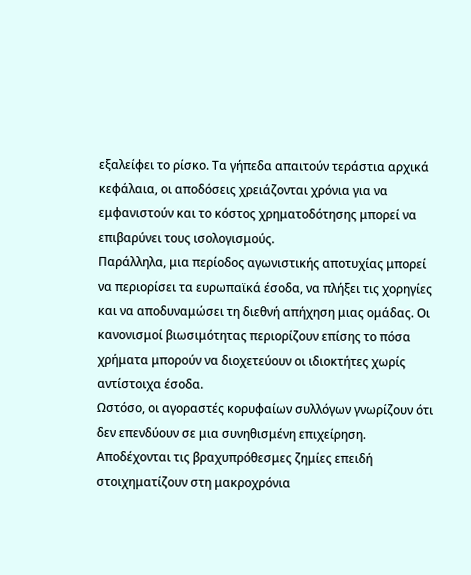εξαλείφει το ρίσκο. Τα γήπεδα απαιτούν τεράστια αρχικά κεφάλαια, οι αποδόσεις χρειάζονται χρόνια για να εμφανιστούν και το κόστος χρηματοδότησης μπορεί να επιβαρύνει τους ισολογισμούς.
Παράλληλα, μια περίοδος αγωνιστικής αποτυχίας μπορεί να περιορίσει τα ευρωπαϊκά έσοδα, να πλήξει τις χορηγίες και να αποδυναμώσει τη διεθνή απήχηση μιας ομάδας. Οι κανονισμοί βιωσιμότητας περιορίζουν επίσης το πόσα χρήματα μπορούν να διοχετεύουν οι ιδιοκτήτες χωρίς αντίστοιχα έσοδα.
Ωστόσο, οι αγοραστές κορυφαίων συλλόγων γνωρίζουν ότι δεν επενδύουν σε μια συνηθισμένη επιχείρηση. Αποδέχονται τις βραχυπρόθεσμες ζημίες επειδή στοιχηματίζουν στη μακροχρόνια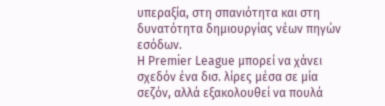υπεραξία, στη σπανιότητα και στη δυνατότητα δημιουργίας νέων πηγών εσόδων.
Η Premier League μπορεί να χάνει σχεδόν ένα δισ. λίρες μέσα σε μία σεζόν, αλλά εξακολουθεί να πουλά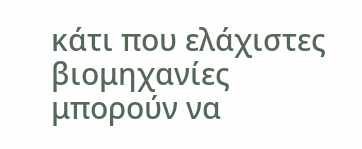κάτι που ελάχιστες βιομηχανίες μπορούν να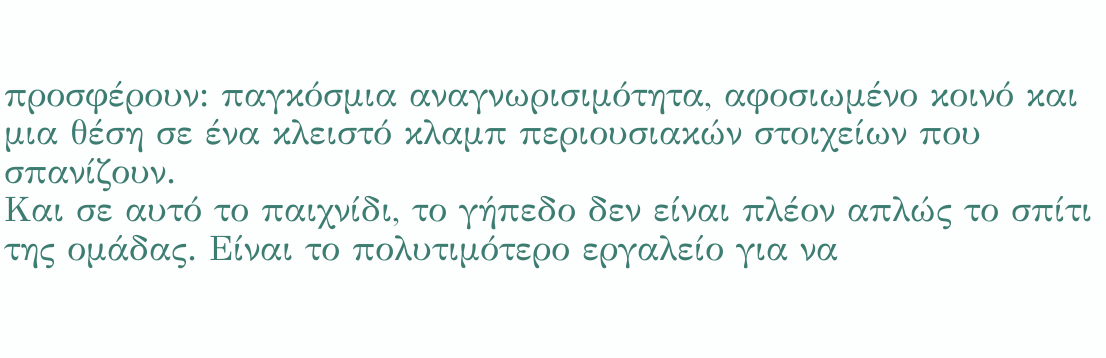προσφέρουν: παγκόσμια αναγνωρισιμότητα, αφοσιωμένο κοινό και μια θέση σε ένα κλειστό κλαμπ περιουσιακών στοιχείων που σπανίζουν.
Και σε αυτό το παιχνίδι, το γήπεδο δεν είναι πλέον απλώς το σπίτι της ομάδας. Είναι το πολυτιμότερο εργαλείο για να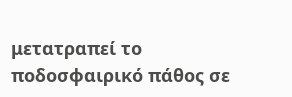μετατραπεί το ποδοσφαιρικό πάθος σε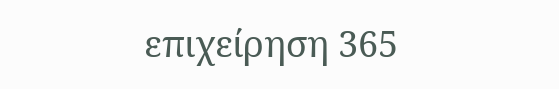επιχείρηση 365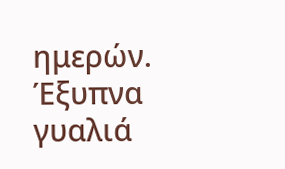ημερών.
Έξυπνα γυαλιά